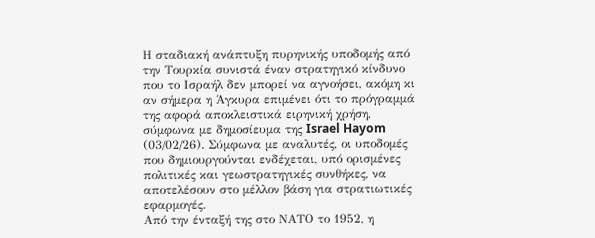Η σταδιακή ανάπτυξη πυρηνικής υποδομής από την Τουρκία συνιστά έναν στρατηγικό κίνδυνο που το Ισραήλ δεν μπορεί να αγνοήσει, ακόμη κι αν σήμερα η Άγκυρα επιμένει ότι το πρόγραμμά της αφορά αποκλειστικά ειρηνική χρήση, σύμφωνα με δημοσίευμα της Israel Hayom (03/02/26). Σύμφωνα με αναλυτές, οι υποδομές που δημιουργούνται ενδέχεται, υπό ορισμένες πολιτικές και γεωστρατηγικές συνθήκες, να αποτελέσουν στο μέλλον βάση για στρατιωτικές εφαρμογές.
Από την ένταξή της στο ΝΑΤΟ το 1952, η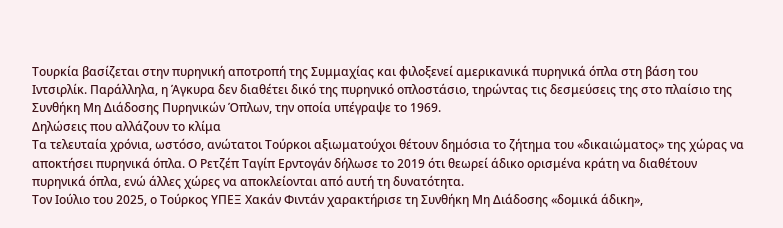Τουρκία βασίζεται στην πυρηνική αποτροπή της Συμμαχίας και φιλοξενεί αμερικανικά πυρηνικά όπλα στη βάση του Ιντσιρλίκ. Παράλληλα, η Άγκυρα δεν διαθέτει δικό της πυρηνικό οπλοστάσιο, τηρώντας τις δεσμεύσεις της στο πλαίσιο της Συνθήκη Μη Διάδοσης Πυρηνικών Όπλων, την οποία υπέγραψε το 1969.
Δηλώσεις που αλλάζουν το κλίμα
Τα τελευταία χρόνια, ωστόσο, ανώτατοι Τούρκοι αξιωματούχοι θέτουν δημόσια το ζήτημα του «δικαιώματος» της χώρας να αποκτήσει πυρηνικά όπλα. Ο Ρετζέπ Ταγίπ Ερντογάν δήλωσε το 2019 ότι θεωρεί άδικο ορισμένα κράτη να διαθέτουν πυρηνικά όπλα, ενώ άλλες χώρες να αποκλείονται από αυτή τη δυνατότητα.
Τον Ιούλιο του 2025, ο Τούρκος ΥΠΕΞ Χακάν Φιντάν χαρακτήρισε τη Συνθήκη Μη Διάδοσης «δομικά άδικη»,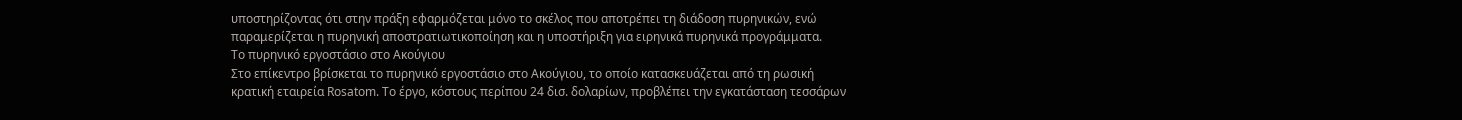υποστηρίζοντας ότι στην πράξη εφαρμόζεται μόνο το σκέλος που αποτρέπει τη διάδοση πυρηνικών, ενώ παραμερίζεται η πυρηνική αποστρατιωτικοποίηση και η υποστήριξη για ειρηνικά πυρηνικά προγράμματα.
Το πυρηνικό εργοστάσιο στο Ακούγιου
Στο επίκεντρο βρίσκεται το πυρηνικό εργοστάσιο στο Ακούγιου, το οποίο κατασκευάζεται από τη ρωσική κρατική εταιρεία Rosatom. Το έργο, κόστους περίπου 24 δισ. δολαρίων, προβλέπει την εγκατάσταση τεσσάρων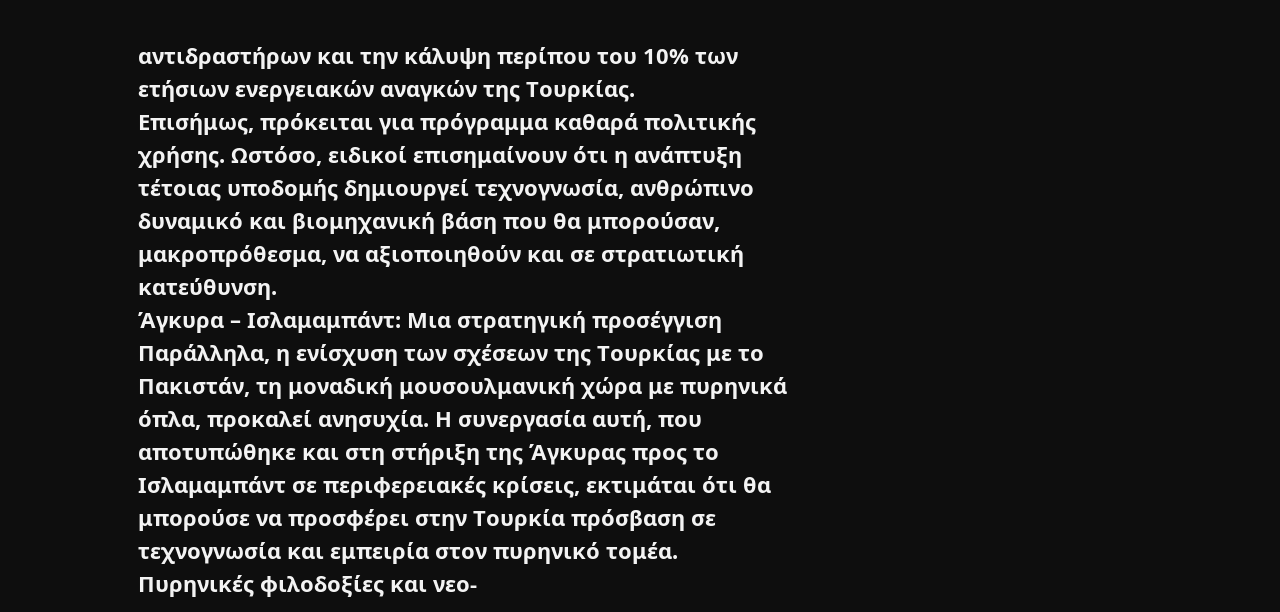αντιδραστήρων και την κάλυψη περίπου του 10% των ετήσιων ενεργειακών αναγκών της Τουρκίας.
Επισήμως, πρόκειται για πρόγραμμα καθαρά πολιτικής χρήσης. Ωστόσο, ειδικοί επισημαίνουν ότι η ανάπτυξη τέτοιας υποδομής δημιουργεί τεχνογνωσία, ανθρώπινο δυναμικό και βιομηχανική βάση που θα μπορούσαν, μακροπρόθεσμα, να αξιοποιηθούν και σε στρατιωτική κατεύθυνση.
Άγκυρα – Ισλαμαμπάντ: Μια στρατηγική προσέγγιση
Παράλληλα, η ενίσχυση των σχέσεων της Τουρκίας με το Πακιστάν, τη μοναδική μουσουλμανική χώρα με πυρηνικά όπλα, προκαλεί ανησυχία. Η συνεργασία αυτή, που αποτυπώθηκε και στη στήριξη της Άγκυρας προς το Ισλαμαμπάντ σε περιφερειακές κρίσεις, εκτιμάται ότι θα μπορούσε να προσφέρει στην Τουρκία πρόσβαση σε τεχνογνωσία και εμπειρία στον πυρηνικό τομέα.
Πυρηνικές φιλοδοξίες και νεο-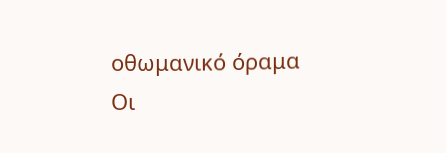οθωμανικό όραμα
Οι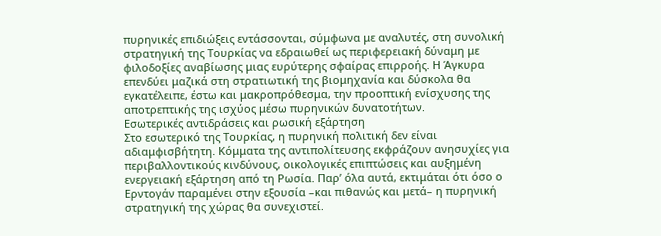πυρηνικές επιδιώξεις εντάσσονται, σύμφωνα με αναλυτές, στη συνολική στρατηγική της Τουρκίας να εδραιωθεί ως περιφερειακή δύναμη με φιλοδοξίες αναβίωσης μιας ευρύτερης σφαίρας επιρροής. Η Άγκυρα επενδύει μαζικά στη στρατιωτική της βιομηχανία και δύσκολα θα εγκατέλειπε, έστω και μακροπρόθεσμα, την προοπτική ενίσχυσης της αποτρεπτικής της ισχύος μέσω πυρηνικών δυνατοτήτων.
Εσωτερικές αντιδράσεις και ρωσική εξάρτηση
Στο εσωτερικό της Τουρκίας, η πυρηνική πολιτική δεν είναι αδιαμφισβήτητη. Κόμματα της αντιπολίτευσης εκφράζουν ανησυχίες για περιβαλλοντικούς κινδύνους, οικολογικές επιπτώσεις και αυξημένη ενεργειακή εξάρτηση από τη Ρωσία. Παρ’ όλα αυτά, εκτιμάται ότι όσο ο Ερντογάν παραμένει στην εξουσία –και πιθανώς και μετά– η πυρηνική στρατηγική της χώρας θα συνεχιστεί.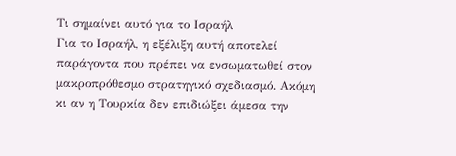Τι σημαίνει αυτό για το Ισραήλ
Για το Ισραήλ, η εξέλιξη αυτή αποτελεί παράγοντα που πρέπει να ενσωματωθεί στον μακροπρόθεσμο στρατηγικό σχεδιασμό. Ακόμη κι αν η Τουρκία δεν επιδιώξει άμεσα την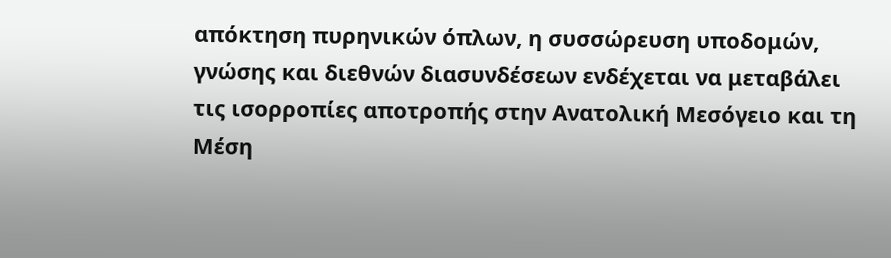απόκτηση πυρηνικών όπλων, η συσσώρευση υποδομών, γνώσης και διεθνών διασυνδέσεων ενδέχεται να μεταβάλει τις ισορροπίες αποτροπής στην Ανατολική Μεσόγειο και τη Μέση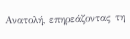Ανατολή, επηρεάζοντας τη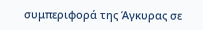συμπεριφορά της Άγκυρας σε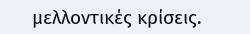μελλοντικές κρίσεις.